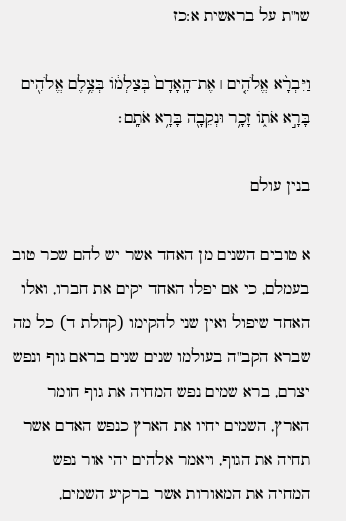שו"ת על בראשית א:כז

וַיִּבְרָ֨א אֱלֹהִ֤ים ׀ אֶת־הָֽאָדָם֙ בְּצַלְמ֔וֹ בְּצֶ֥לֶם אֱלֹהִ֖ים בָּרָ֣א אֹת֑וֹ זָכָ֥ר וּנְקֵבָ֖ה בָּרָ֥א אֹתָֽם׃

בנין עולם

א טובים השנים מן האחד אשר יש להם שכר טוב בעמלם, כי אם יפלו האחד יקים את חברו, ואלו האחד שיפול ואין שני להקימו (קהלת ד) כל מה שברא הקב"ה בעולמו שנים שנים בראם גוף ונפש יצרם, ברא שמים נפש המחיה את גוף חומר הארץ, השמים יחיו את הארץ כנפש האדם אשר תחיה את הגוף, ויאמר אלהים יהי אור נפש המחיה את המאורות אשר ברקיע השמים,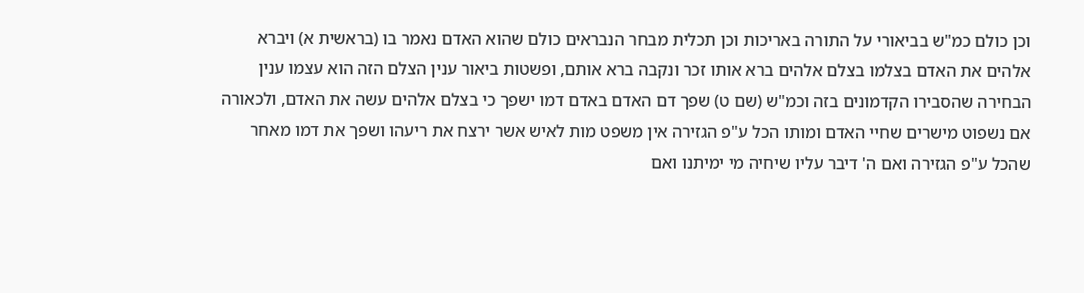וכן כולם כמ"ש בביאורי על התורה באריכות וכן תכלית מבחר הנבראים כולם שהוא האדם נאמר בו (בראשית א) ויברא אלהים את האדם בצלמו בצלם אלהים ברא אותו זכר ונקבה ברא אותם, ופשטות ביאור ענין הצלם הזה הוא עצמו ענין הבחירה שהסבירו הקדמונים בזה וכמ"ש (שם ט) שפך דם האדם באדם דמו ישפך כי בצלם אלהים עשה את האדם, ולכאורה אם נשפוט מישרים שחיי האדם ומותו הכל ע"פ הגזירה אין משפט מות לאיש אשר ירצח את ריעהו ושפך את דמו מאחר שהכל ע"פ הגזירה ואם ה' דיבר עליו שיחיה מי ימיתנו ואם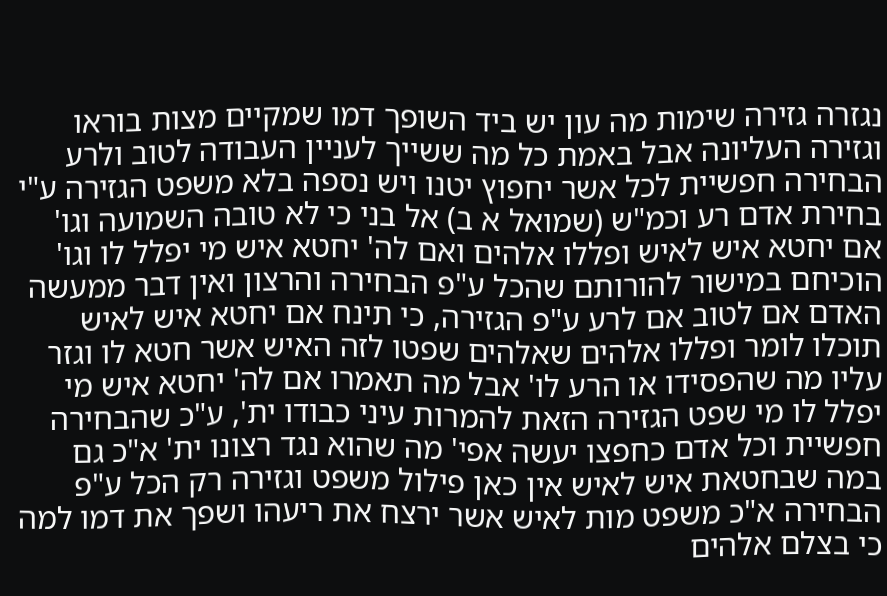נגזרה גזירה שימות מה עון יש ביד השופך דמו שמקיים מצות בוראו וגזירה העליונה אבל באמת כל מה ששייך לעניין העבודה לטוב ולרע הבחירה חפשיית לכל אשר יחפוץ יטנו ויש נספה בלא משפט הגזירה ע"י בחירת אדם רע וכמ"ש (שמואל א ב) אל בני כי לא טובה השמועה וגו' אם יחטא איש לאיש ופללו אלהים ואם לה' יחטא איש מי יפלל לו וגו' הוכיחם במישור להורותם שהכל ע"פ הבחירה והרצון ואין דבר ממעשה האדם אם לטוב אם לרע ע"פ הגזירה, כי תינח אם יחטא איש לאיש תוכלו לומר ופללו אלהים שאלהים שפטו לזה האיש אשר חטא לו וגזר עליו מה שהפסידו או הרע לו' אבל מה תאמרו אם לה' יחטא איש מי יפלל לו מי שפט הגזירה הזאת להמרות עיני כבודו ית', ע"כ שהבחירה חפשיית וכל אדם כחפצו יעשה אפי' מה שהוא נגד רצונו ית' א"כ גם במה שבחטאת איש לאיש אין כאן פילול משפט וגזירה רק הכל ע"פ הבחירה א"כ משפט מות לאיש אשר ירצח את ריעהו ושפך את דמו למה כי בצלם אלהים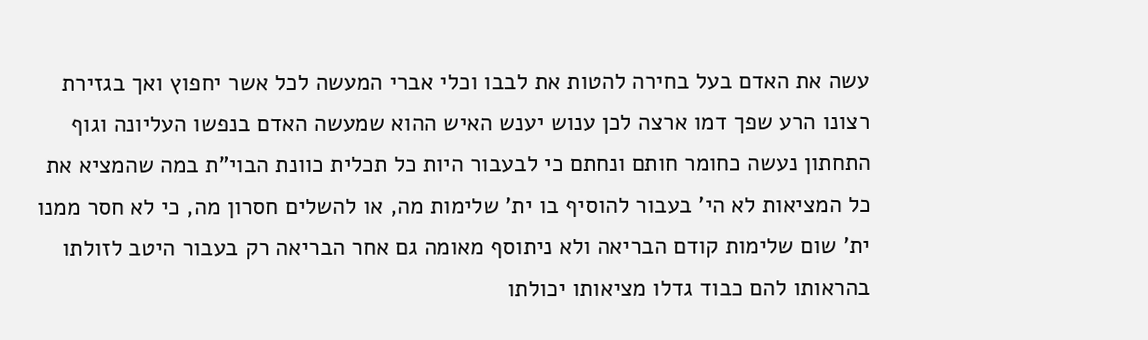עשה את האדם בעל בחירה להטות את לבבו וכלי אברי המעשה לכל אשר יחפוץ ואך בגזירת רצונו הרע שפך דמו ארצה לכן ענוש יענש האיש ההוא שמעשה האדם בנפשו העליונה וגוף התחתון נעשה כחומר חותם ונחתם כי לבעבור היות כל תכלית כוונת הבוי"ת במה שהמציא את כל המציאות לא הי' בעבור להוסיף בו ית' שלימות מה, או להשלים חסרון מה, כי לא חסר ממנו ית' שום שלימות קודם הבריאה ולא ניתוסף מאומה גם אחר הבריאה רק בעבור היטב לזולתו בהראותו להם כבוד גדלו מציאותו יכולתו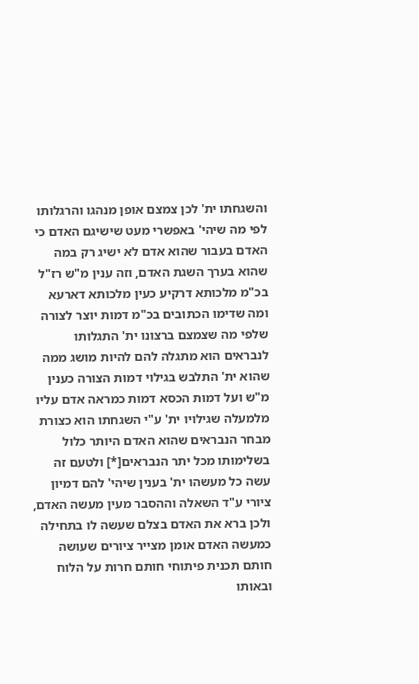והשגחתו ית' לכן צמצם אופן מנהגו והרגלותו לפי מה שיהי' באפשרי מעט שישיגם האדם כי האדם בעבור שהוא אדם לא ישיג רק במה שהוא בערך השגת האדם, וזה ענין מ"ש רז"ל בכ"מ מלכותא דרקיע כעין מלכותא דארעא ומה שדימו הכתובים בכ"מ דמות יוצר לצורה שלפי מה שצמצם ברצונו ית' התגלותו לנבראים הוא מתגלה להם להיות מושג ממה שהוא ית' התלבש בגילוי דמות הצורה כענין מ"ש ועל דמות הכסא דמות כמראה אדם עליו מלמעלה שגילויו ית' ע"י השגחתו הוא כצורת מבחר הנבראים שהוא האדם היותר כלול בשלימותו מכל יתר הנבראים[*] ולטעם זה עשה כל מעשהו ית' בענין שיהי' להם דמיון ציורי ע"ד השאלה וההסבר מעין מעשה האדם, ולכן ברא את האדם בצלם שעשה לו בתחילה כמעשה האדם אומן מצייר ציורים שעושה חותם תכנית פיתוחי חותם חרות על הלוח ובאותו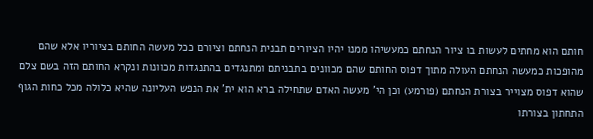חותם הוא מחתים לעשות בו ציור הנחתם כמעשיהו ממנו יהיו הציורים תבנית הנחתם וציורם ככל מעשה החותם בציוריו אלא שהם מהופכות כמעשה הנחתם העולה מתוך דפוס החותם שהם מכוונים בתבניתם ומתנגדים בהתנגדות מכוונות ונקרא החותם הזה בשם צלם שהוא דפוס מצוייר בצורת הנחתם (פורמע) וכן הי' מעשה האדם שתחילה ברא הוא ית' את הנפש העליונה שהיא כלולה מכל כחות הגוף התחתון בצורתו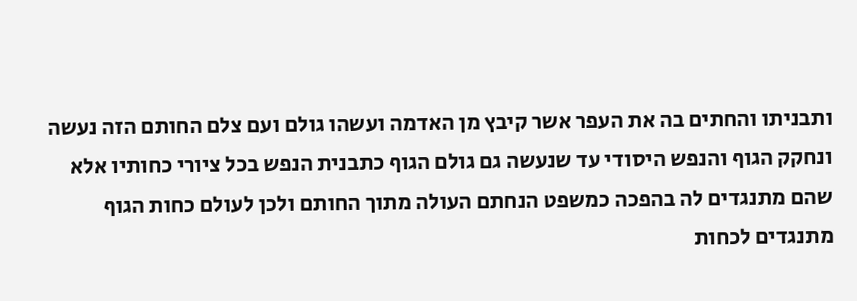ותבניתו והחתים בה את העפר אשר קיבץ מן האדמה ועשהו גולם ועם צלם החותם הזה נעשה ונחקק הגוף והנפש היסודי עד שנעשה גם גולם הגוף כתבנית הנפש בכל ציורי כחותיו אלא שהם מתנגדים לה בהפכה כמשפט הנחתם העולה מתוך החותם ולכן לעולם כחות הגוף מתנגדים לכחות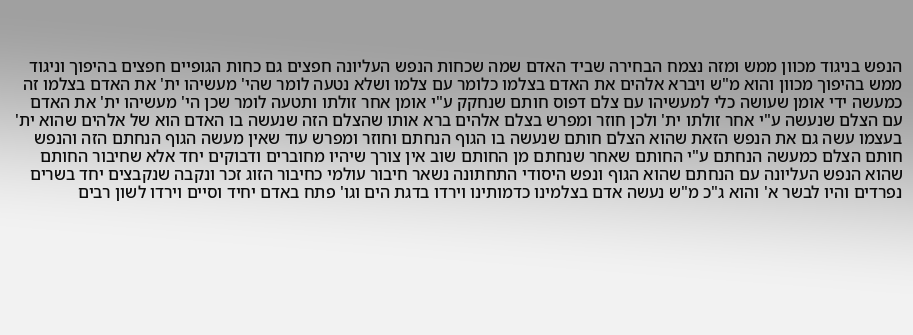הנפש בניגוד מכוון ממש ומזה נצמח הבחירה שביד האדם שמה שכחות הנפש העליונה חפצים גם כחות הגופיים חפצים בהיפוך וניגוד ממש בהיפוך מכוון והוא מ"ש ויברא אלהים את האדם בצלמו כלומר עם צלמו ושלא נטעה לומר שהי' מעשיהו ית' את האדם בצלמו זה כמעשה ידי אומן שעושה כלי למעשיהו עם צלם דפוס חותם שנחקק ע"י אומן אחר זולתו ותטעה לומר שכן הי' מעשיהו ית' את האדם עם הצלם שנעשה ע"י אחר זולתו ית' ולכן חוזר ומפרש בצלם אלהים ברא אותו שהצלם הזה שנעשה בו האדם הוא של אלהים שהוא ית' בעצמו עשה גם את הנפש הזאת שהוא הצלם חותם שנעשה בו הגוף הנחתם וחוזר ומפרש עוד שאין מעשה הגוף הנחתם הזה והנפש חותם הצלם כמעשה הנחתם ע"י החותם שאחר שנחתם מן החותם שוב אין צורך שיהיו מחוברים ודבוקים יחד אלא שחיבור החותם שהוא הנפש העליונה עם הנחתם שהוא הגוף ונפש היסודי התחתונה נשאר חיבור עולמי כחיבור הזוג זכר ונקבה שנקבצים יחד בשרים נפרדים והיו לבשר א' והוא ג"כ מ"ש נעשה אדם בצלמינו כדמותינו וירדו בדגת הים וגו' פתח באדם יחיד וסיים וירדו לשון רבים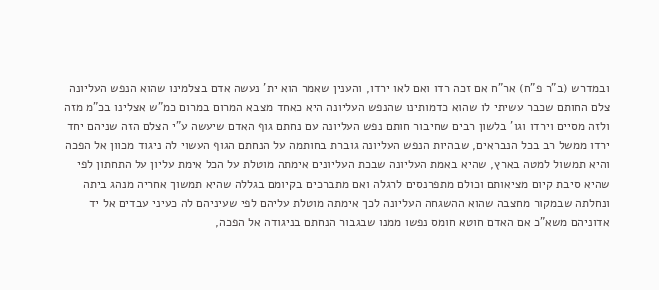ובמדרש (ב"ר פ"ח) אר"ח אם זכה רדו ואם לאו ירדו, והענין שאמר הוא ית' נעשה אדם בצלמינו שהוא הנפש העליונה צלם החותם שכבר עשיתי לו שהוא כדמותינו שהנפש העליונה היא כאחד מצבא המרום במרום כמ"ש אצלינו בכ"מ מזה ולזה מסיים וירדו וגו' בלשון רבים שחיבור חותם נפש העליונה עם נחתם גוף האדם שיעשה ע"י הצלם הזה שניהם יחד ירדו ממשל רב בכל הנבראים, שבהיות הנפש העליונה גוברת בחותמה על הנחתם הגוף העשוי לה ניגוד מכוון אל הפכה והיא תמשול למטה בארץ, שהיא באמת העליונה שבכת העליונים אימתה מוטלת על הכל אימת עליון על התחתון לפי שהיא סיבת קיום מציאותם וכולם מתפרנסים לרגלה ואם מתברכים בקיומם בגללה שהיא תמשוך אחריה מנהג ביתה ונחלתה שבמקור מחצבה שהוא ההשגחה העליונה לכך אימתה מוטלת עליהם לפי שעיניהם לה כעיני עבדים אל יד אדוניהם משא"כ אם האדם חוטא חומס נפשו ממנו שבגבור הנחתם בניגודה אל הפכה,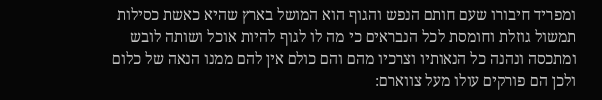ומפריד חיבורו שעם חותם הנפש והגוף הוא המושל בארץ שהיא כאשת כסילות תמשול גוזלת וחומסת לכל הנבראים כי מה לו לגוף להיות אוכל ושותה לובש ומתכסה ונהנה כל הנאותיו וצרכיו מהם והם כולם אין להם ממנו הנאה של כלום ולכן הם פורקים עולו מעל צווארם: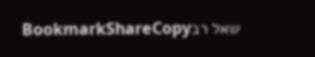שאל רבBookmarkShareCopy